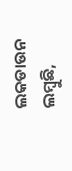ଲକଡାଉନ ଲମ୍ବୁଛି,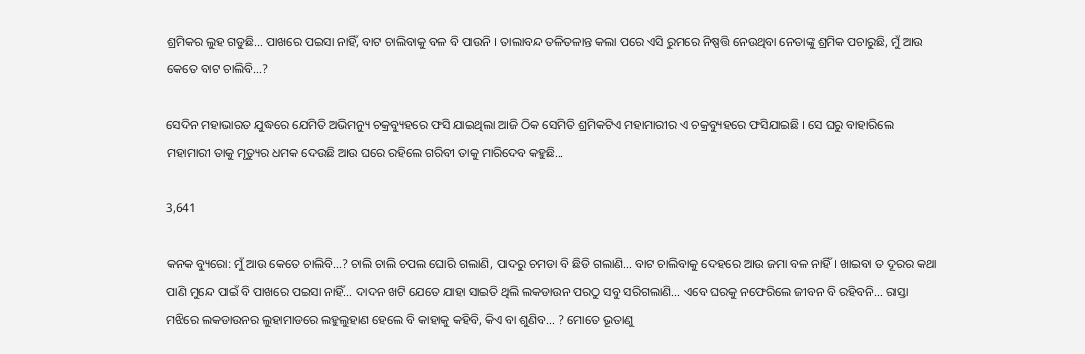ଶ୍ରମିକର ଲୁହ ଗଡୁଛି… ପାଖରେ ପଇସା ନାହିଁ, ବାଟ ଚାଲିବାକୁ ବଳ ବି ପାଉନି । ତାଲାବନ୍ଦ ତଳିତଳାନ୍ତ କଲା ପରେ ଏସି ରୁମରେ ନିଷ୍ପତ୍ତି ନେଉଥିବା ନେତାଙ୍କୁ ଶ୍ରମିକ ପଚାରୁଛି, ମୁଁ ଆଉ କେତେ ବାଟ ଚାଲିବି…?

ସେଦିନ ମହାଭାରତ ଯୁଦ୍ଧରେ ଯେମିତି ଅଭିମନ୍ୟୁ ଚକ୍ରବ୍ୟୁହରେ ଫସି ଯାଇଥିଲା ଆଜି ଠିକ ସେମିତି ଶ୍ରମିକଟିଏ ମହାମାରୀର ଏ ଚକ୍ରବ୍ୟୁହରେ ଫସିଯାଇଛି । ସେ ଘରୁ ବାହାରିଲେ ମହାମାରୀ ତାକୁ ମୃତ୍ୟୁର ଧମକ ଦେଉଛି ଆଉ ଘରେ ରହିଲେ ଗରିବୀ ତାକୁ ମାରିଦେବ କହୁଛି...

3,641

କନକ ବ୍ୟୁରୋ: ମୁଁ ଆଉ କେତେ ଚାଲିବି…? ଚାଲି ଚାଲି ଚପଲ ଘୋରି ଗଲାଣି, ପାଦରୁ ଚମଡା ବି ଛିଡି ଗଲାଣି… ବାଟ ଚାଲିବାକୁ ଦେହରେ ଆଉ ଜମା ବଳ ନାହିଁ । ଖାଇବା ତ ଦୂରର କଥା ପାଣି ମୁନ୍ଦେ ପାଇଁ ବି ପାଖରେ ପଇସା ନାହିଁ… ଦାଦନ ଖଟି ଯେତେ ଯାହା ସାଇତି ଥିଲି ଲକଡାଉନ ପରଠୁ ସବୁ ସରିଗଲାଣି… ଏବେ ଘରକୁ ନଫେରିଲେ ଜୀବନ ବି ରହିବନି… ରାସ୍ତା ମଝିରେ ଲକଡାଉନର ଲୁହାମାଡରେ ଲହୁଲୁହାଣ ହେଲେ ବି କାହାକୁ କହିବି, କିଏ ବା ଶୁଣିବ… ? ମୋତେ ଭୂତାଣୁ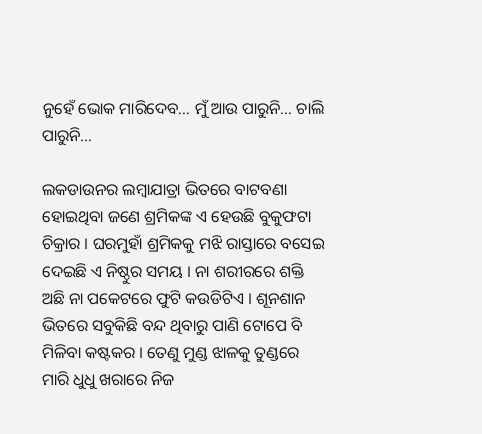ନୁହେଁ ଭୋକ ମାରିଦେବ… ମୁଁ ଆଉ ପାରୁନି… ଚାଲି ପାରୁନି…

ଲକଡାଉନର ଲମ୍ବାଯାତ୍ରା ଭିତରେ ବାଟବଣା ହୋଇଥିବା ଜଣେ ଶ୍ରମିକଙ୍କ ଏ ହେଉଛି ବୁକୁଫଟା ଚିକ୍ରାର । ଘରମୁହାଁ ଶ୍ରମିକକୁ ମଝି ରାସ୍ତାରେ ବସେଇ ଦେଇଛି ଏ ନିଷ୍ଠୁର ସମୟ । ନା ଶରୀରରେ ଶକ୍ତି ଅଛି ନା ପକେଟରେ ଫୁଟି କଉଡିଟିଏ । ଶୂନଶାନ ଭିତରେ ସବୁକିଛି ବନ୍ଦ ଥିବାରୁ ପାଣି ଟୋପେ ବି ମିଳିବା କଷ୍ଟକର । ତେଣୁ ମୁଣ୍ଡ ଝାଳକୁ ତୁଣ୍ଡରେ ମାରି ଧୁଧୁ ଖରାରେ ନିଜ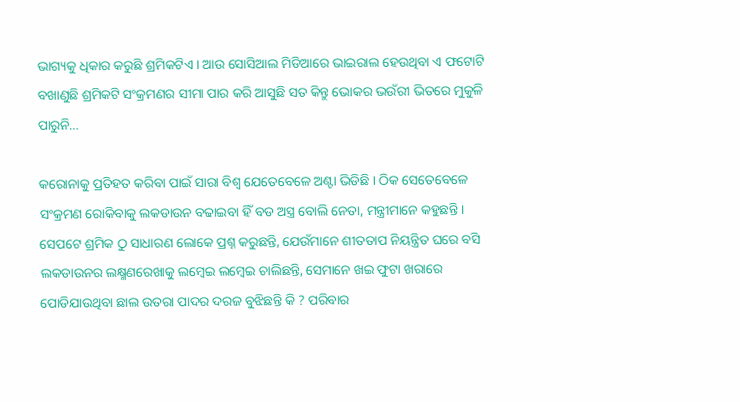ଭାଗ୍ୟକୁ ଧିକାର କରୁଛି ଶ୍ରମିକଟିଏ । ଆଉ ସୋସିଆଲ ମିଡିଆରେ ଭାଇରାଲ ହେଉଥିବା ଏ ଫଟୋଟି ବଖାଣୁଛି ଶ୍ରମିକଟି ସଂକ୍ରମଣର ସୀମା ପାର କରି ଆସୁଛି ସତ କିନ୍ତୁ ଭୋକର ଭଉଁରୀ ଭିତରେ ମୁକୁଳି ପାରୁନି…

କରୋନାକୁ ପ୍ରତିହତ କରିବା ପାଇଁ ସାରା ବିଶ୍ୱ ଯେତେବେଳେ ଅଣ୍ଟା ଭିଡିଛି । ଠିକ ସେତେବେଳେ ସଂକ୍ରମଣ ରୋକିବାକୁ ଲକଡାଉନ ବଢାଇବା ହିଁ ବଡ ଅସ୍ତ୍ର ବୋଲି ନେତା, ମନ୍ତ୍ରୀମାନେ କହୁଛନ୍ତି । ସେପଟେ ଶ୍ରମିକ ଠୁ ସାଧାରଣ ଲୋକେ ପ୍ରଶ୍ନ କରୁଛନ୍ତି, ଯେଉଁମାନେ ଶୀତତାପ ନିୟନ୍ତ୍ରିତ ଘରେ ବସି ଲକଡାଉନର ଲକ୍ଷ୍ମଣରେଖାକୁ ଲମ୍ବେଇ ଲମ୍ବେଇ ଚାଲିଛନ୍ତି, ସେମାନେ ଖଇ ଫୁଟା ଖରାରେ ପୋଡିଯାଉଥିବା ଛାଲ ଉତରା ପାଦର ଦରଜ ବୁଝିଛନ୍ତି କି ? ପରିବାର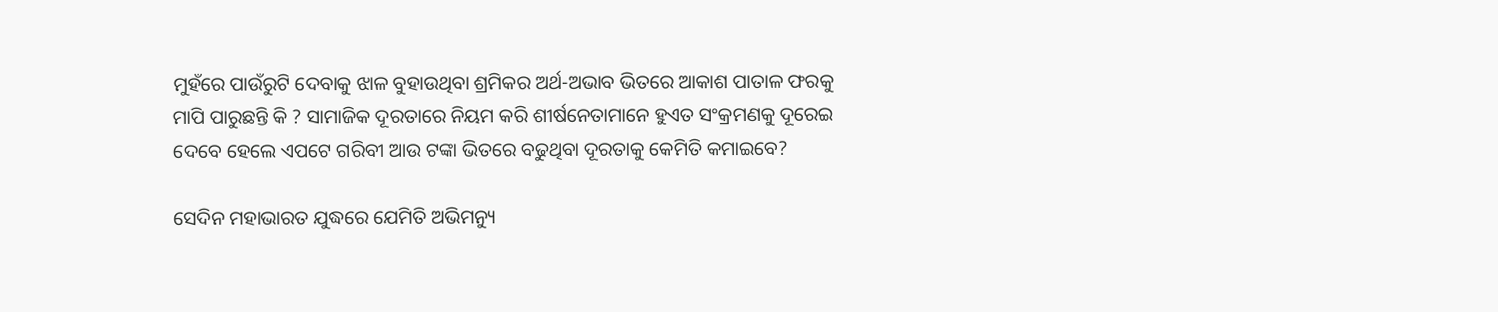ମୁହଁରେ ପାଉଁରୁଟି ଦେବାକୁ ଝାଳ ବୁହାଉଥିବା ଶ୍ରମିକର ଅର୍ଥ-ଅଭାବ ଭିତରେ ଆକାଶ ପାତାଳ ଫରକୁ ମାପି ପାରୁଛନ୍ତି କି ? ସାମାଜିକ ଦୂରତାରେ ନିୟମ କରି ଶୀର୍ଷନେତାମାନେ ହୁଏତ ସଂକ୍ରମଣକୁ ଦୂରେଇ ଦେବେ ହେଲେ ଏପଟେ ଗରିବୀ ଆଉ ଟଙ୍କା ଭିତରେ ବଢୁଥିବା ଦୂରତାକୁ କେମିତି କମାଇବେ?

ସେଦିନ ମହାଭାରତ ଯୁଦ୍ଧରେ ଯେମିତି ଅଭିମନ୍ୟୁ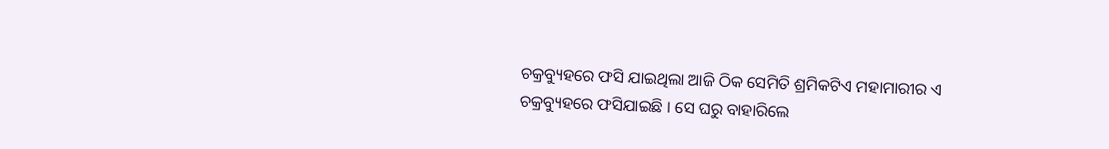ଚକ୍ରବ୍ୟୁହରେ ଫସି ଯାଇଥିଲା ଆଜି ଠିକ ସେମିତି ଶ୍ରମିକଟିଏ ମହାମାରୀର ଏ ଚକ୍ରବ୍ୟୁହରେ ଫସିଯାଇଛି । ସେ ଘରୁ ବାହାରିଲେ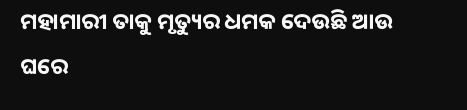ମହାମାରୀ ତାକୁ ମୃତ୍ୟୁର ଧମକ ଦେଉଛି ଆଉ ଘରେ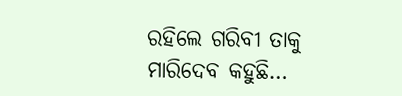ରହିଲେ ଗରିବୀ ତାକୁ ମାରିଦେବ କହୁଛି…